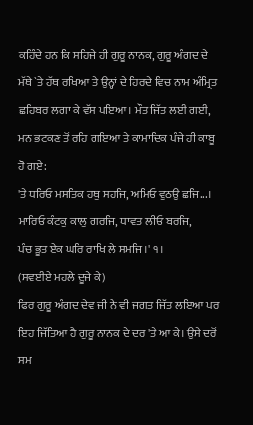ਕਹਿੰਦੇ ਹਨ ਕਿ ਸਹਿਜੇ ਹੀ ਗੁਰੂ ਨਾਨਕ, ਗੁਰੂ ਅੰਗਦ ਦੇ ਮੱਥੇ `ਤੇ ਹੱਥ ਰਖਿਆ ਤੇ ਉਨ੍ਹਾਂ ਦੇ ਹਿਰਦੇ ਵਿਚ ਨਾਮ ਅੰਮ੍ਰਿਤ ਛਹਿਬਰ ਲਗਾ ਕੇ ਵੱਸ ਪਇਆ। ਮੌਤ ਜਿੱਤ ਲਈ ਗਈ, ਮਨ ਭਟਕਣ ਤੋਂ ਰਹਿ ਗਇਆ ਤੇ ਕਾਮਾਦਿਕ ਪੰਜੇ ਹੀ ਕਾਬੂ ਹੋ ਗਏ:
'ਤੇ ਧਰਿਓ ਮਸਤਿਕ ਹਥੁ ਸਹਜਿ, ਅਮਿਓ ਵੁਠਉ ਛਜਿ...।
ਮਾਰਿਓ ਕੰਟਕੁ ਕਾਲੁ ਗਰਜਿ, ਧਾਵਤ ਲੀਓ ਬਰਜਿ,
ਪੰਚ ਭੂਤ ਏਕ ਘਰਿ ਰਾਖਿ ਲੇ ਸਮਜਿ।' ੧।
(ਸਵਈਏ ਮਹਲੇ ਦੂਜੇ ਕੇ)
ਫਿਰ ਗੁਰੂ ਅੰਗਦ ਦੇਵ ਜੀ ਨੇ ਵੀ ਜਗਤ ਜਿੱਤ ਲਇਆ ਪਰ ਇਹ ਜਿੱਤਿਆ ਹੈ ਗੁਰੂ ਨਾਨਕ ਦੇ ਦਰ 'ਤੇ ਆ ਕੇ। ਉਸੇ ਦਰੋਂ ਸਮ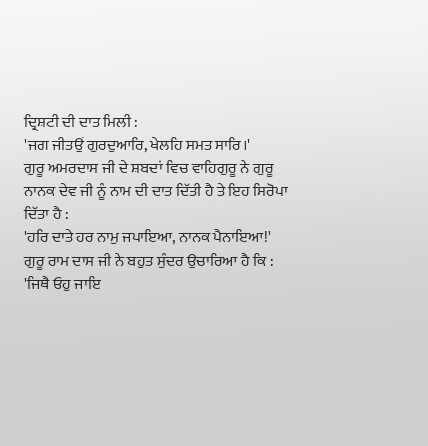ਦ੍ਰਿਸ਼ਟੀ ਦੀ ਦਾਤ ਮਿਲੀ :
'ਜਗ ਜੀਤਉਂ ਗੁਰਦੁਆਰਿ, ਖੇਲਹਿ ਸਮਤ ਸਾਰਿ।'
ਗੁਰੂ ਅਮਰਦਾਸ ਜੀ ਦੇ ਸ਼ਬਦਾਂ ਵਿਚ ਵਾਹਿਗੁਰੂ ਨੇ ਗੁਰੂ ਨਾਨਕ ਦੇਵ ਜੀ ਨੂੰ ਨਾਮ ਦੀ ਦਾਤ ਦਿੱਤੀ ਹੈ ਤੇ ਇਹ ਸਿਰੋਪਾ ਦਿੱਤਾ ਹੈ :
'ਹਰਿ ਦਾਤੇ ਹਰ ਨਾਮੁ ਜਪਾਇਆ, ਨਾਨਕ ਪੈਨਾਇਆ!'
ਗੁਰੂ ਰਾਮ ਦਾਸ ਜੀ ਨੇ ਬਹੁਤ ਸੁੰਦਰ ਉਚਾਰਿਆ ਹੈ ਕਿ :
'ਜਿਥੈ ਓਹੁ ਜਾਇ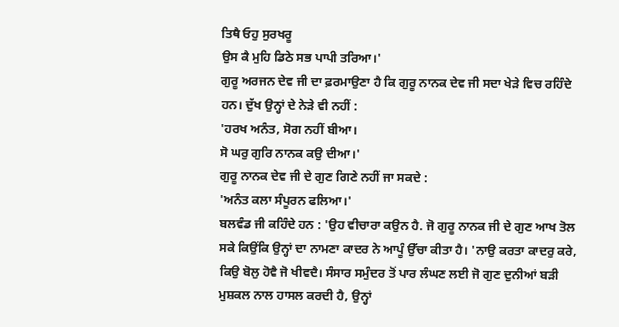ਤਿਥੈ ਓਹੁ ਸੁਰਖਰੂ
ਉਸ ਕੈ ਮੁਹਿ ਡਿਠੇ ਸਭ ਪਾਪੀ ਤਰਿਆ।'
ਗੁਰੂ ਅਰਜਨ ਦੇਵ ਜੀ ਦਾ ਫ਼ਰਮਾਉਣਾ ਹੈ ਕਿ ਗੁਰੂ ਨਾਨਕ ਦੇਵ ਜੀ ਸਦਾ ਖੇੜੇ ਵਿਚ ਰਹਿੰਦੇ ਹਨ। ਦੁੱਖ ਉਨ੍ਹਾਂ ਦੇ ਨੇੜੇ ਵੀ ਨਹੀਂ :
'ਹਰਖ ਅਨੰਤ, ਸੋਗ ਨਹੀਂ ਬੀਆ।
ਸੋ ਘਰੁ ਗੁਰਿ ਨਾਨਕ ਕਉ ਦੀਆ।'
ਗੁਰੂ ਨਾਨਕ ਦੇਵ ਜੀ ਦੇ ਗੁਣ ਗਿਣੇ ਨਹੀਂ ਜਾ ਸਕਦੇ :
'ਅਨੰਤ ਕਲਾ ਸੰਪੂਰਨ ਫਲਿਆ।'
ਬਲਵੰਡ ਜੀ ਕਹਿੰਦੇ ਹਨ : 'ਉਹ ਵੀਚਾਰਾ ਕਉਨ ਹੈ. ਜੋ ਗੁਰੂ ਨਾਨਕ ਜੀ ਦੇ ਗੁਣ ਆਖ ਤੋਲ ਸਕੇ ਕਿਉਂਕਿ ਉਨ੍ਹਾਂ ਦਾ ਨਾਮਣਾ ਕਾਦਰ ਨੇ ਆਪੂੰ ਉੱਚਾ ਕੀਤਾ ਹੈ। 'ਨਾਉ ਕਰਤਾ ਕਾਦਰੁ ਕਰੇ, ਕਿਉ ਬੋਲੁ ਹੋਵੈ ਜੋ ਖੀਵਦੈ। ਸੰਸਾਰ ਸਮੁੰਦਰ ਤੋਂ ਪਾਰ ਲੰਘਣ ਲਈ ਜੋ ਗੁਣ ਦੁਨੀਆਂ ਬੜੀ ਮੁਸ਼ਕਲ ਨਾਲ ਹਾਸਲ ਕਰਦੀ ਹੈ, ਉਨ੍ਹਾਂ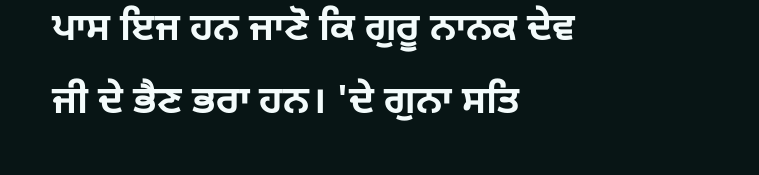ਪਾਸ ਇਜ ਹਨ ਜਾਣੋ ਕਿ ਗੁਰੂ ਨਾਨਕ ਦੇਵ ਜੀ ਦੇ ਭੈਣ ਭਰਾ ਹਨ। 'ਦੇ ਗੁਨਾ ਸਤਿ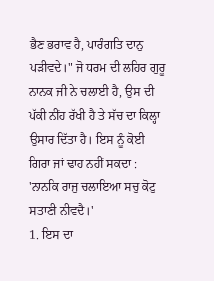ਭੈਣ ਭਰਾਵ ਹੈ, ਪਾਰੰਗਤਿ ਦਾਨੁ ਪੜੀਵਦੇ।" ਜੋ ਧਰਮ ਦੀ ਲਹਿਰ ਗੁਰੂ ਨਾਨਕ ਜੀ ਨੇ ਚਲਾਈ ਹੈ, ਉਸ ਦੀ ਪੱਕੀ ਨੀਂਹ ਰੱਖੀ ਹੈ ਤੇ ਸੱਚ ਦਾ ਕਿਲ੍ਹਾ ਉਸਾਰ ਦਿੱਤਾ ਹੈ। ਇਸ ਨੂੰ ਕੋਈ ਗਿਰਾ ਜਾਂ ਢਾਹ ਨਹੀਂ ਸਕਦਾ :
'ਨਾਨਕਿ ਰਾਜੁ ਚਲਾਇਆ ਸਚੁ ਕੋਟੁ ਸਤਾਣੀ ਨੀਵਦੈ।'
1. ਇਸ ਦਾ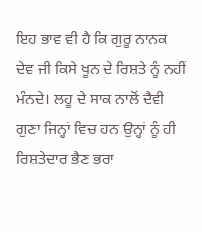ਇਹ ਭਾਵ ਵੀ ਹੈ ਕਿ ਗੁਰੂ ਨਾਨਕ ਦੇਵ ਜੀ ਕਿਸੇ ਖੂਨ ਦੇ ਰਿਸ਼ਤੇ ਨੂੰ ਨਹੀਂ ਮੰਨਦੇ। ਲਹੂ ਦੇ ਸਾਕ ਨਾਲੋਂ ਦੈਵੀ ਗੁਣਾ ਜਿਨ੍ਹਾਂ ਵਿਚ ਹਨ ਉਨ੍ਹਾਂ ਨੂੰ ਹੀ ਰਿਸ਼ਤੇਦਾਰ ਭੈਣ ਭਰਾ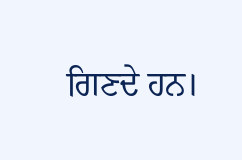ਗਿਣਦੇ ਹਨ।